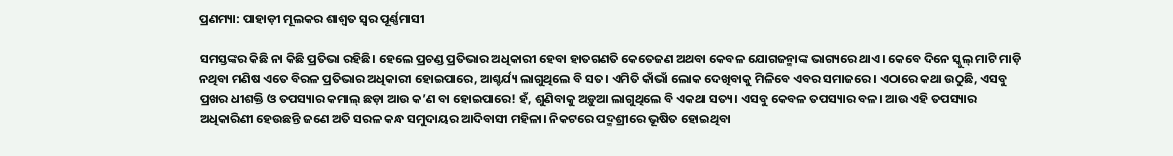ପ୍ରଣମ୍ୟା: ପାହାଡ଼ୀ ମୂଲକର ଶାଶ୍ବତ ସ୍ବର ପୂର୍ଣ୍ଣମାସୀ

ସମସ୍ତଙ୍କର କିଛି ନା କିଛି ପ୍ରତିଭା ରହିଛି। ହେଲେ ପ୍ରଚଣ୍ଡ ପ୍ରତିଭାର ଅଧିକାରୀ ହେବା ହାତଗଣତି କେତେଜଣ ଅଥବା କେବଳ ଯୋଗଜନ୍ମାଙ୍କ ଭାଗ୍ୟରେ ଥାଏ। କେବେ ଦିନେ ସ୍କୁଲ୍‌ ମାଟି ମାଡ଼ି ନଥିବା ମଣିଷ ଏତେ ବିରଳ ପ୍ରତିଭାର ଅଧିକାରୀ ହୋଇପାରେ, ଆଶ୍ଚର୍ଯ୍ୟ ଲାଗୁଥିଲେ ବି ସତ। ଏମିତି କାଁଭାଁ ଲୋକ ଦେଖିବାକୁ ମିଳିବେ ଏବର ସମାଜରେ। ଏଠାରେ କଥା ଉଠୁଛି, ଏସବୁ ପ୍ରଖର ଧୀଶକ୍ତି ଓ ତପସ୍ୟାର କମାଲ୍‌ ଛଡ଼ା ଆଉ କ’ଣ ବା ହୋଇପାରେ! ହଁ, ଶୁଣିବାକୁ ଅଡ଼ୁଆ ଲାଗୁଥିଲେ ବି ଏକଥା ସତ୍ୟ। ଏସବୁ କେବଳ ତପସ୍ୟାର ବଳ। ଆଉ ଏହି ତପସ୍ୟାର ଅଧିକାରିଣୀ ହେଉଛନ୍ତି ଜଣେ ଅତି ସରଳ କନ୍ଧ ସମୁଦାୟର ଆଦିବାସୀ ମହିଳା। ନିକଟରେ ପଦ୍ମଶ୍ରୀରେ ଭୂଷିତ ହୋଇଥିବା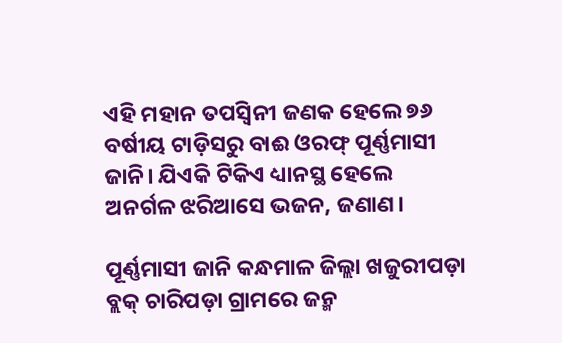ଏହି ମହାନ ତପସ୍ବିନୀ ଜଣକ ହେଲେ ୭୬ ବର୍ଷୀୟ ଟାଡ଼ିସରୁ ବାଈ ଓରଫ୍ ପୂର୍ଣ୍ଣମାସୀ ଜାନି। ଯିଏକି ଟିକିଏ ଧ୍ୟାନସ୍ଥ ହେଲେ ଅନର୍ଗଳ ଝରିଆସେ ଭଜନ, ଜଣାଣ।

ପୂର୍ଣ୍ଣମାସୀ ଜାନି କନ୍ଧମାଳ ଜିଲ୍ଲା ଖଜୁରୀପଡ଼ା ବ୍ଲକ୍ ଚାରିପଡ଼ା ଗ୍ରାମରେ ଜନ୍ମ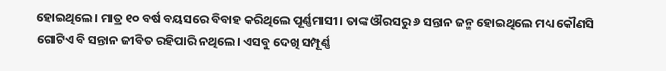ହୋଇଥିଲେ। ମାତ୍ର ୧୦ ବର୍ଷ ବୟସରେ ବିବାହ କରିଥିଲେ ପୂର୍ଣ୍ଣମାସୀ। ତାଙ୍କ ଔରସରୁ ୬ ସନ୍ତାନ ଜନ୍ମ ହୋଇଥିଲେ ମଧ୍ୟ କୌଣସି ଗୋଟିଏ ବି ସନ୍ତାନ ଜୀବିତ ରହିପାରି ନଥିଲେ। ଏସବୁ ଦେଖି ସମ୍ପୂର୍ଣ୍ଣ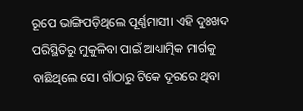ରୂପେ ଭାଙ୍ଗିପଡ଼ିଥିଲେ ପୂର୍ଣ୍ଣମାସୀ। ଏହି ଦୁଃଖଦ ପରିସ୍ଥିତିରୁ ମୁକୁଳିବା ପାଇଁ ଆଧ୍ୟାତ୍ମିକ ମାର୍ଗକୁ ବାଛିଥିଲେ ସେ। ଗାଁଠାରୁ ଟିକେ ଦୂରରେ ଥିବା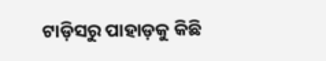ଟାଡ଼ିସରୁ ପାହାଡ଼କୁ କିଛି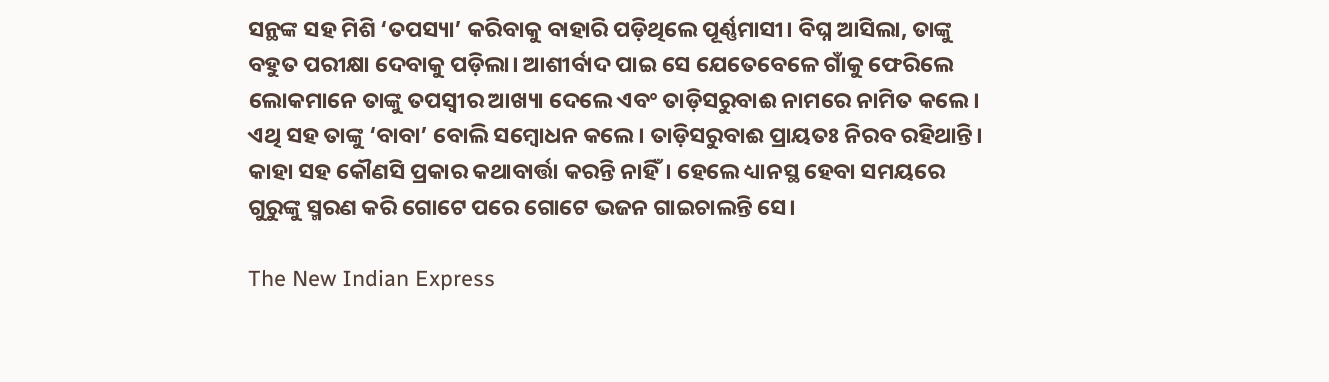ସନ୍ଥଙ୍କ ସହ ମିଶି ‘ତପସ୍ୟା’ କରିବାକୁ ବାହାରି ପଡ଼ିଥିଲେ ପୂର୍ଣ୍ଣମାସୀ। ବିଘ୍ନ ଆସିଲା, ତାଙ୍କୁ ବହୁତ ପରୀକ୍ଷା ଦେବାକୁ ପଡ଼ିଲା। ଆଶୀର୍ବାଦ ପାଇ ସେ ଯେତେବେଳେ ଗାଁକୁ ଫେରିଲେ ଲୋକମାନେ ତାଙ୍କୁ ତପସ୍ବୀର ଆଖ୍ୟା ଦେଲେ ଏବଂ ତାଡ଼ିସରୁବାଈ ନାମରେ ନାମିତ କଲେ। ଏଥି ସହ ତାଙ୍କୁ ‘ବାବା’ ବୋଲି ସମ୍ବୋଧନ କଲେ। ତାଡ଼ିସରୁବାଈ ପ୍ରାୟତଃ ନିରବ ରହିଥାନ୍ତି। କାହା ସହ କୌଣସି ପ୍ରକାର କଥାବାର୍ତ୍ତା କରନ୍ତି ନାହିଁ। ହେଲେ ଧ୍ୟାନସ୍ଥ ହେବା ସମୟରେ ଗୁରୁଙ୍କୁ ସ୍ମରଣ କରି ଗୋଟେ ପରେ ଗୋଟେ ଭଜନ ଗାଇଚାଲନ୍ତି ସେ।

The New Indian Express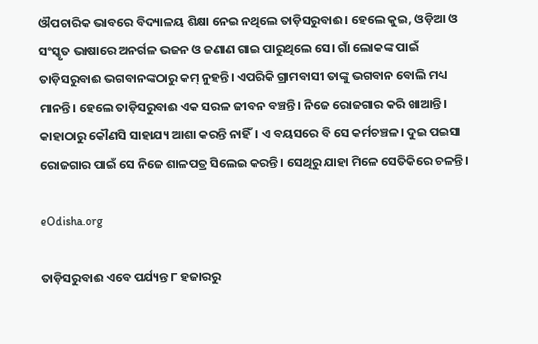ଔପଚାରିକ ଭାବରେ ବିଦ୍ୟାଳୟ ଶିକ୍ଷା ନେଇ ନଥିଲେ ତାଡ଼ିସରୁବାଈ। ହେଲେ କୁଇ, ଓଡ଼ିଆ ଓ ସଂସ୍କୃତ ଭାଷାରେ ଅନର୍ଗଳ ଭଜନ ଓ ଜଣାଣ ଗାଇ ପାରୁଥିଲେ ସେ। ଗାଁ ଲୋକଙ୍କ ପାଇଁ ତାଡ଼ିସରୁବାଈ ଭଗବାନଙ୍କଠାରୁ କମ୍ ନୁହନ୍ତି। ଏପରିକି ଗ୍ରାମବାସୀ ତାଙ୍କୁ ଭଗବାନ ବୋଲି ମଧ୍ୟ ମାନନ୍ତି। ହେଲେ ତାଡ଼ିସରୁବାଈ ଏକ ସରଳ ଜୀବନ ବଞ୍ଚନ୍ତି। ନିଜେ ରୋଜଗାର କରି ଖାଆନ୍ତି। କାହାଠାରୁ କୌଣସି ସାହାଯ୍ୟ ଆଶା କରନ୍ତି ନାହିଁ। ଏ ବୟସରେ ବି ସେ କର୍ମଚଞ୍ଚଳ। ଦୁଇ ପଇସା ରୋଜଗାର ପାଇଁ ସେ ନିଜେ ଶାଳପତ୍ର ସିଲେଇ କରନ୍ତି। ସେଥିରୁ ଯାହା ମିଳେ ସେତିକିରେ ଚଳନ୍ତି।

eOdisha.org

ତାଡ଼ିସରୁବାଈ ଏବେ ପର୍ଯ୍ୟନ୍ତ ୮ ହଜାରରୁ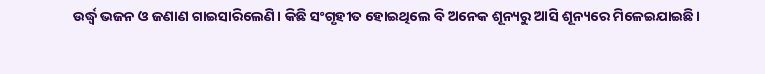ଉର୍ଦ୍ଧ୍ବ ଭଜନ ଓ ଜଣାଣ ଗାଇସାରିଲେଣି। କିଛି ସଂଗୃହୀତ ହୋଇଥିଲେ ବି ଅନେକ ଶୂନ୍ୟରୁ ଆସି ଶୂନ୍ୟରେ ମିଳେଇଯାଇଛି।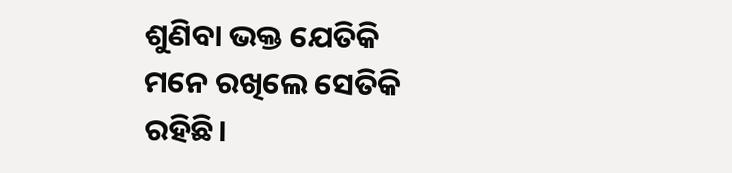ଶୁଣିବା ଭକ୍ତ ଯେତିକି ମନେ ରଖିଲେ ସେତିକି ରହିଛି।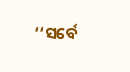‘‘ସର୍ବେ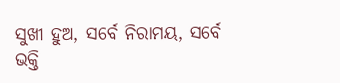ସୁଖୀ ହୁଅ, ସର୍ବେ ନିରାମୟ, ସର୍ବେ ଭକ୍ତି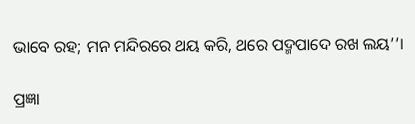ଭାବେ ରହ; ମନ ମନ୍ଦିରରେ ଥୟ କରି, ଥରେ ପଦ୍ମପାଦେ ରଖ ଲୟ’’।

ପ୍ରଜ୍ଞା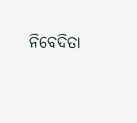ନିବେଦିତା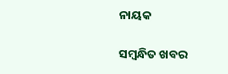ନାୟକ

ସମ୍ବନ୍ଧିତ ଖବର